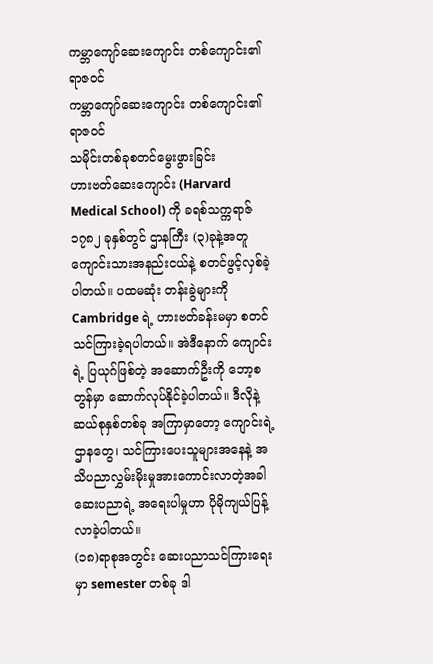ကမ္ဘာကျော်ဆေးကျောင်း တစ်ကျောင်း၏ ရာဇဝင်
ကမ္ဘာကျော်ဆေးကျောင်း တစ်ကျောင်း၏ ရာဇဝင်
သမိုင်းတစ်ခုစတင်မွေးဖွားခြင်း
ဟားဗတ်ဆေးကျောင်း (Harvard Medical School) ကို ခရစ်သက္ကရာဇ် ၁၇၈၂ ခုနှစ်တွင် ဌာနကြီး (၃)ခုနဲ့အတူ ကျောင်းသားအနည်းငယ်နဲ့ စတင်ဖွင့်လှစ်ခဲ့ ပါတယ်။ ပထမဆုံး တန်းခွဲများကို Cambridge ရဲ့ ဟားဗတ်ခန်းမမှာ စတင်သင်ကြားခဲ့ရပါတယ်။ အဲဒီနောက် ကျောင်းရဲ့ ပြယုဂ်ဖြစ်တဲ့ အဆောက်ဦးကို ဘော့စတွန်မှာ ဆောက်လုပ်နိုင်ခဲ့ပါတယ်။ ဒီလိုနဲ့ ဆယ်စုနှစ်တစ်ခု အကြာမှာတော့ ကျောင်းရဲ့ ဌာနတွေ၊ သင်ကြားပေးသူများအနေနဲ့ အသိပညာလွှမ်းမိုးမှုအားကောင်းလာတဲ့အခါ ဆေးပညာရဲ့ အရေးပါမှုဟာ ပိုမိုကျယ်ပြန့်လာခဲ့ပါတယ်။
(၁၈)ရာစုအတွင်း ဆေးပညာသင်ကြားရေးမှာ semester တစ်ခု ဒါ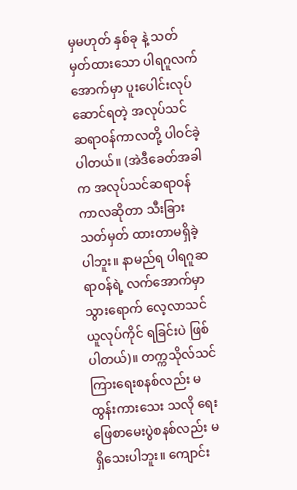မှမဟုတ် နှစ်ခု နဲ့ သတ်မှတ်ထားသော ပါရဂူလက်အောက်မှာ ပူးပေါင်းလုပ်ဆောင်ရတဲ့ အလုပ်သင် ဆရာဝန်ကာလတို့ ပါဝင်ခဲ့ ပါတယ်။ (အဲဒီခေတ်အခါက အလုပ်သင်ဆရာဝန်ကာလဆိုတာ သီးခြားသတ်မှတ် ထားတာမရှိခဲ့ပါဘူး။ နာမည်ရ ပါရဂူဆရာဝန်ရဲ့ လက်အောက်မှာ သွားရောက် လေ့လာသင်ယူလုပ်ကိုင် ရခြင်းပဲ ဖြစ်ပါတယ်)။ တက္ကသိုလ်သင်ကြားရေးစနစ်လည်း မထွန်းကားသေး သလို ရေးဖြေစာမေးပွဲစနစ်လည်း မရှိသေးပါဘူး။ ကျောင်း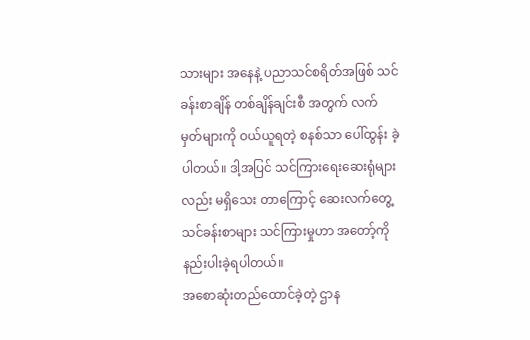သားများ အနေနဲ့ ပညာသင်စရိတ်အဖြစ် သင်ခန်းစာချိန် တစ်ချိန်ချင်းစီ အတွက် လက်မှတ်များကို ဝယ်ယူရတဲ့ စနစ်သာ ပေါ်ထွန်း ခဲ့ပါတယ်။ ဒါ့အပြင် သင်ကြားရေးဆေးရုံများလည်း မရှိသေး တာကြောင့် ဆေးလက်တွေ့သင်ခန်းစာများ သင်ကြားမှုဟာ အတော့်ကို နည်းပါးခဲ့ရပါတယ်။
အစောဆုံးတည်ထောင်ခဲ့တဲ့ ဌာန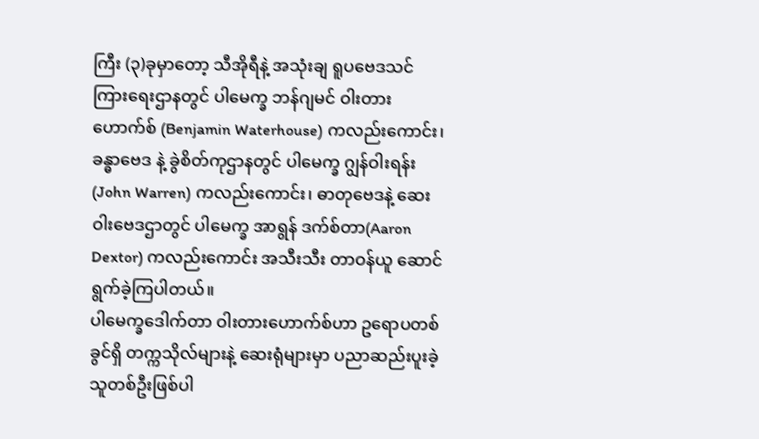ကြီး (၃)ခုမှာတော့ သီအိုရီနဲ့ အသုံးချ ရူပဗေဒသင်ကြားရေးဌာနတွင် ပါမေက္ခ ဘန်ဂျမင် ဝါးတားဟောက်စ် (Benjamin Waterhouse) ကလည်းကောင်း၊ ခန္ဓာဗေဒ နဲ့ ခွဲစိတ်ကုဌာနတွင် ပါမေက္ခ ဂျွန်ဝါးရန်း (John Warren) ကလည်းကောင်း၊ ဓာတုဗေဒနဲ့ ဆေးဝါးဗေဒဌာတွင် ပါမေက္ခ အာရွန် ဒက်စ်တာ(Aaron Dextor) ကလည်းကောင်း အသီးသီး တာဝန်ယူ ဆောင်ရွက်ခဲ့ကြပါတယ်။
ပါမေက္ခဒေါက်တာ ဝါးတားဟောက်စ်ဟာ ဥရောပတစ်ခွင်ရှိ တက္ကသိုလ်များနဲ့ ဆေးရုံများမှာ ပညာဆည်းပူးခဲ့သူတစ်ဦးဖြစ်ပါ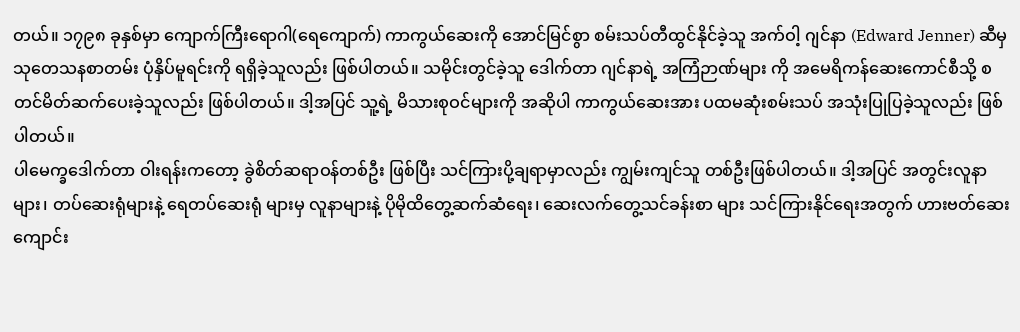တယ်။ ၁၇၉၈ ခုနှစ်မှာ ကျောက်ကြီးရောဂါ(ရေကျောက်) ကာကွယ်ဆေးကို အောင်မြင်စွာ စမ်းသပ်တီထွင်နိုင်ခဲ့သူ အက်ဝါ့ ဂျင်နာ (Edward Jenner) ဆီမှ သုတေသနစာတမ်း ပုံနှိပ်မူရင်းကို ရရှိခဲ့သူလည်း ဖြစ်ပါတယ်။ သမိုင်းတွင်ခဲ့သူ ဒေါက်တာ ဂျင်နာရဲ့ အကြံဉာဏ်များ ကို အမေရိကန်ဆေးကောင်စီသို့ စတင်မိတ်ဆက်ပေးခဲ့သူလည်း ဖြစ်ပါတယ်။ ဒါ့အပြင် သူ့ရဲ့ မိသားစုဝင်များကို အဆိုပါ ကာကွယ်ဆေးအား ပထမဆုံးစမ်းသပ် အသုံးပြုပြခဲ့သူလည်း ဖြစ်ပါတယ်။
ပါမေက္ခဒေါက်တာ ဝါးရန်းကတော့ ခွဲစိတ်ဆရာဝန်တစ်ဦး ဖြစ်ပြီး သင်ကြားပို့ချရာမှာလည်း ကျွမ်းကျင်သူ တစ်ဦးဖြစ်ပါတယ်။ ဒါ့အပြင် အတွင်းလူနာများ၊ တပ်ဆေးရုံများနဲ့ ရေတပ်ဆေးရုံ များမှ လူနာများနဲ့ ပိုမိုထိတွေ့ဆက်ဆံရေး၊ ဆေးလက်တွေ့သင်ခန်းစာ များ သင်ကြားနိုင်ရေးအတွက် ဟားဗတ်ဆေးကျောင်း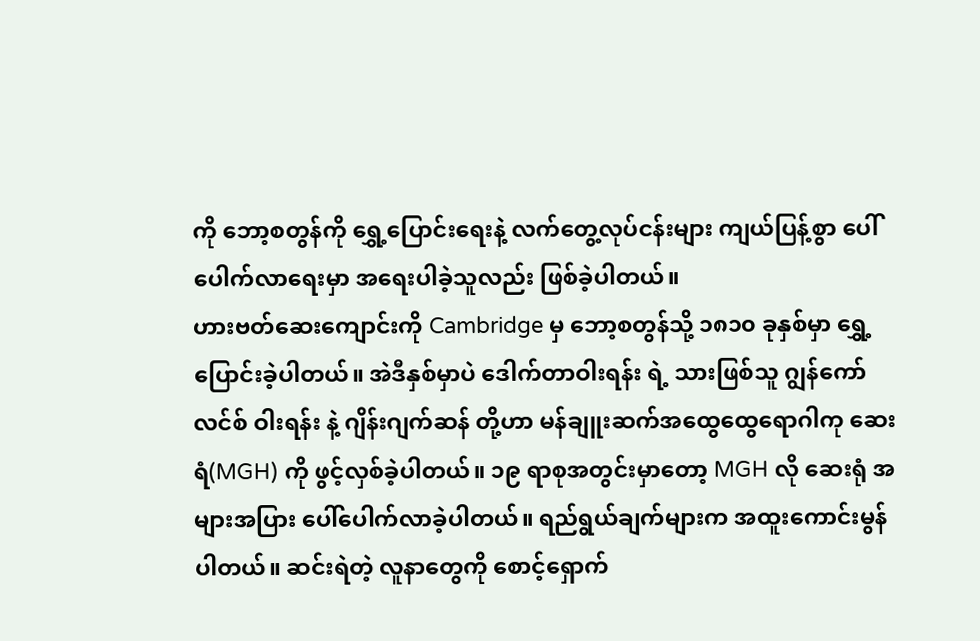ကို ဘော့စတွန်ကို ရွှေ့ပြောင်းရေးနဲ့ လက်တွေ့လုပ်ငန်းများ ကျယ်ပြန့်စွာ ပေါ်ပေါက်လာရေးမှာ အရေးပါခဲ့သူလည်း ဖြစ်ခဲ့ပါတယ်။
ဟားဗတ်ဆေးကျောင်းကို Cambridge မှ ဘော့စတွန်သို့ ၁၈၁၀ ခုနှစ်မှာ ရွှေ့ပြောင်းခဲ့ပါတယ်။ အဲဒီနှစ်မှာပဲ ဒေါက်တာဝါးရန်း ရဲ့ သားဖြစ်သူ ဂျွန်ကော်လင်စ် ဝါးရန်း နဲ့ ဂျိန်းဂျက်ဆန် တို့ဟာ မန်ချူးဆက်အထွေထွေရောဂါကု ဆေးရံ(MGH) ကို ဖွင့်လှစ်ခဲ့ပါတယ်။ ၁၉ ရာစုအတွင်းမှာတော့ MGH လို ဆေးရုံ အများအပြား ပေါ်ပေါက်လာခဲ့ပါတယ်။ ရည်ရွယ်ချက်များက အထူးကောင်းမွန်ပါတယ်။ ဆင်းရဲတဲ့ လူနာတွေကို စောင့်ရှောက်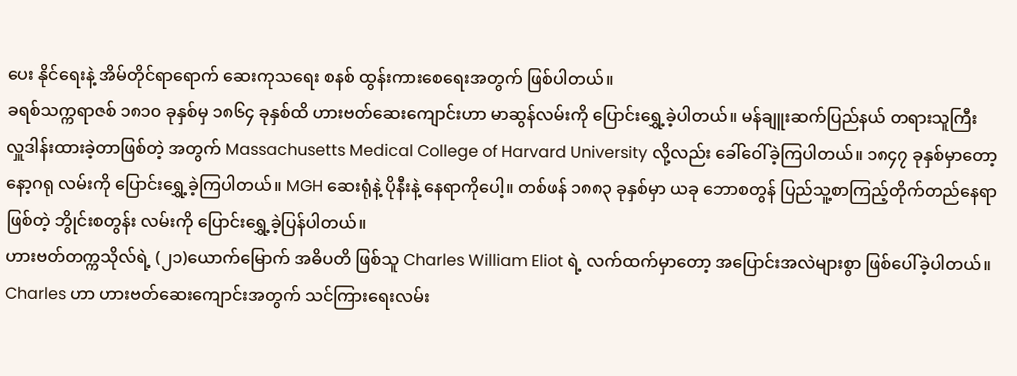ပေး နိုင်ရေးနဲ့ အိမ်တိုင်ရာရောက် ဆေးကုသရေး စနစ် ထွန်းကားစေရေးအတွက် ဖြစ်ပါတယ်။
ခရစ်သက္ကရာဇစ် ၁၈၁၀ ခုနှစ်မှ ၁၈၆၄ ခုနှစ်ထိ ဟားဗတ်ဆေးကျောင်းဟာ မာဆွန်လမ်းကို ပြောင်းရွှေ့ခဲ့ပါတယ်။ မန်ချူးဆက်ပြည်နယ် တရားသူကြီး လှူဒါန်းထားခဲ့တာဖြစ်တဲ့ အတွက် Massachusetts Medical College of Harvard University လို့လည်း ခေါ်ဝေါ်ခဲ့ကြပါတယ်။ ၁၈၄၇ ခုနှစ်မှာတော့ နော့ဂရု လမ်းကို ပြောင်းရွှေ့ခဲ့ကြပါတယ်။ MGH ဆေးရုံနဲ့ ပိုနီးနဲ့ နေရာကိုပေါ့။ တစ်ဖန် ၁၈၈၃ ခုနှစ်မှာ ယခု ဘောစတွန် ပြည်သူ့စာကြည့်တိုက်တည်နေရာဖြစ်တဲ့ ဘွိုင်းစတွန်း လမ်းကို ပြောင်းရွှေ့ခဲ့ပြန်ပါတယ်။
ဟားဗတ်တက္ကသိုလ်ရဲ့ (၂၁)ယောက်မြောက် အဓိပတိ ဖြစ်သူ Charles William Eliot ရဲ့ လက်ထက်မှာတော့ အပြောင်းအလဲများစွာ ဖြစ်ပေါ်ခဲ့ပါတယ်။ Charles ဟာ ဟားဗတ်ဆေးကျောင်းအတွက် သင်ကြားရေးလမ်း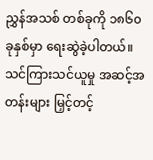ညွှန်အသစ် တစ်ခုကို ၁၈၆၀ ခုနှစ်မှာ ရေးဆွဲခဲ့ပါတယ်။ သင်ကြားသင်ယူမှု အဆင့်အတန်းများ မြှင့်တင့်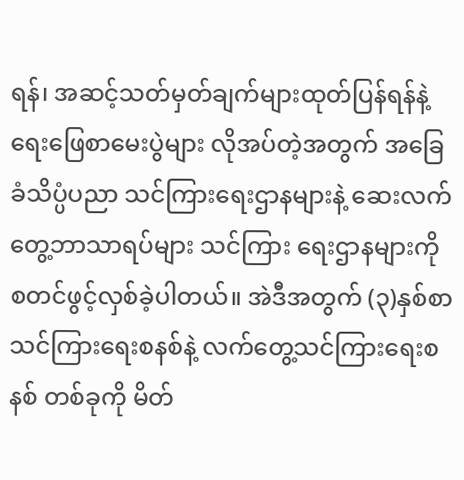ရန်၊ အဆင့်သတ်မှတ်ချက်များထုတ်ပြန်ရန်နဲ့ ရေးဖြေစာမေးပွဲများ လိုအပ်တဲ့အတွက် အခြေခံသိပ္ပံပညာ သင်ကြားရေးဌာနများနဲ့ ဆေးလက်တွေ့ဘာသာရပ်များ သင်ကြား ရေးဌာနများကို စတင်ဖွင့်လှစ်ခဲ့ပါတယ်။ အဲဒီအတွက် (၃)နှစ်စာ သင်ကြားရေးစနစ်နဲ့ လက်တွေ့သင်ကြားရေးစနစ် တစ်ခုကို မိတ်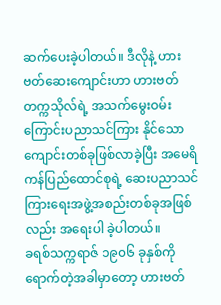ဆက်ပေးခဲ့ပါတယ်။ ဒီလိုနဲ့ ဟားဗတ်ဆေးကျောင်းဟာ ဟားဗတ်တက္ကသိုလ်ရဲ့ အသက်မွေးဝမ်းကြောင်းပညာသင်ကြား နိုင်သော ကျောင်းတစ်ခုဖြစ်လာခဲ့ပြီး အမေရိကန်ပြည်ထောင်စုရဲ့ ဆေးပညာသင်ကြားရေးအဖွဲ့အစည်းတစ်ခုအဖြစ်လည်း အရေးပါ ခဲ့ပါတယ်။
ခရစ်သက္ကရာဇ် ၁၉၀၆ ခုနှစ်ကို ရောက်တဲ့အခါမှာတော့ ဟားဗတ်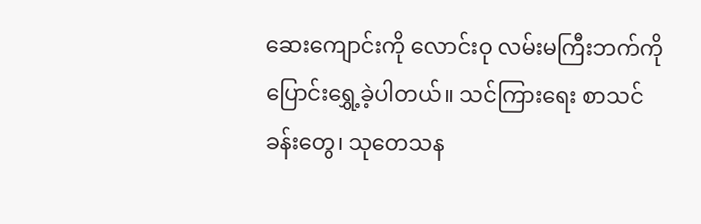ဆေးကျောင်းကို လောင်းဝု လမ်းမကြီးဘက်ကို ပြောင်းရွှေ့ခဲ့ပါတယ်။ သင်ကြားရေး စာသင်ခန်းတွေ၊ သုတေသန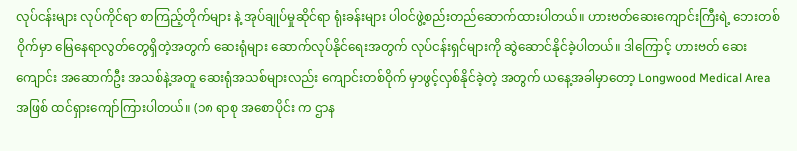လုပ်ငန်းများ လုပ်ကိုင်ရာ စာကြည့်တိုက်များ နဲ့ အုပ်ချုပ်မှုဆိုင်ရာ ရုံးခန်းများ ပါဝင်ဖွဲ့စည်းတည်ဆောက်ထားပါတယ်။ ဟားဗတ်ဆေးကျောင်းကြီးရဲ့ ဘေးတစ်ဝိုက်မှာ မြေနေရာလွတ်တွေရှိတဲ့အတွက် ဆေးရုံများ ဆောက်လုပ်နိုင်ရေးအတွက် လုပ်ငန်းရှင်များကို ဆွဲဆောင်နိုင်ခဲ့ပါတယ်။ ဒါကြောင့် ဟားဗတ် ဆေးကျောင်း အဆောက်ဦး အသစ်နဲ့အတူ ဆေးရုံအသစ်များလည်း ကျောင်းတစ်ဝိုက် မှာဖွင့်လှစ်နိုင်ခဲ့တဲ့ အတွက် ယနေ့အခါမှာတော့ Longwood Medical Area အဖြစ် ထင်ရှားကျော်ကြားပါတယ်။ (၁၈ ရာစု အစောပိုင်း က ဌာန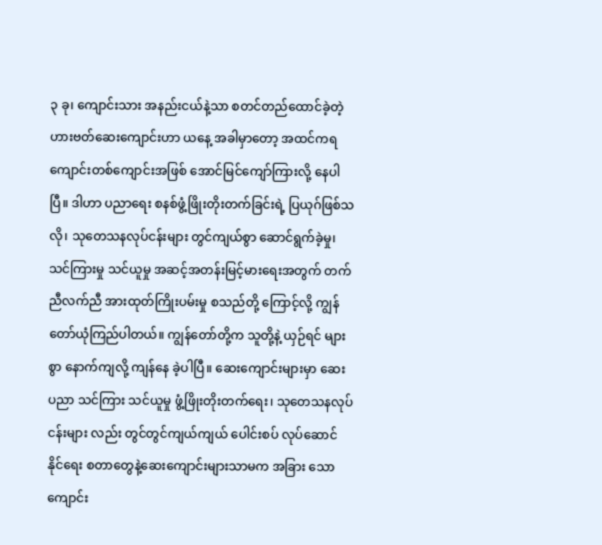၃ ခု၊ ကျောင်းသား အနည်းငယ်နဲ့သာ စတင်တည်ထောင်ခဲ့တဲ့ ဟားဗတ်ဆေးကျောင်းဟာ ယနေ့ အခါမှာတော့ အထင်ကရ ကျောင်းတစ်ကျောင်းအဖြစ် အောင်မြင်ကျော်ကြားလို့ နေပါပြီ။ ဒါဟာ ပညာရေး စနစ်ဖွံ့ဖြိုးတိုးတက်ခြင်းရဲ့ ပြယုဂ်ဖြစ်သလို၊ သုတေသနလုပ်ငန်းများ တွင်ကျယ်စွာ ဆောင်ရွက်ခဲ့မှု၊ သင်ကြားမှု သင်ယူမှု အဆင့်အတန်းမြင့်မားရေးအတွက် တက်ညီလက်ညီ အားထုတ်ကြိုးပမ်းမှု စသည်တို့ ကြောင့်လို့ ကျွန်တော်ယုံကြည်ပါတယ်။ ကျွန်တော်တို့က သူတို့နဲ့ ယှဉ်ရင် များစွာ နောက်ကျလို့ ကျန်နေ ခဲ့ပါပြီ။ ဆေးကျောင်းများမှာ ဆေးပညာ သင်ကြား သင်ယူမှု ဖွံ့ဖြိုးတိုးတက်ရေး၊ သုတေသနလုပ်ငန်းများ လည်း တွင်တွင်ကျယ်ကျယ် ပေါင်းစပ် လုပ်ဆောင်နိုင်ရေး စတာတွေနဲ့ဆေးကျောင်းများသာမက အခြား သော ကျောင်း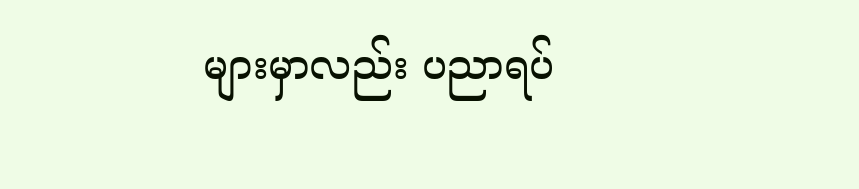များမှာလည်း ပညာရပ်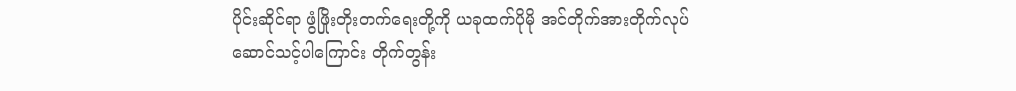ပိုင်းဆိုင်ရာ ဖွံဖြိုးတိုးတက်ရေးတို့ကို ယခုထက်ပိုမို အင်တိုက်အားတိုက်လုပ်ဆောင်သင့်ပါကြောင်း တိုက်တွန်း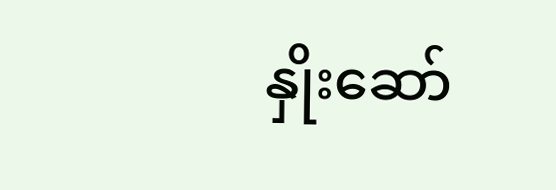နှိုးဆော်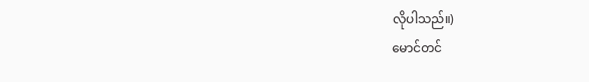လိုပါသည်။)
မောင်တင်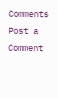Comments
Post a Comment